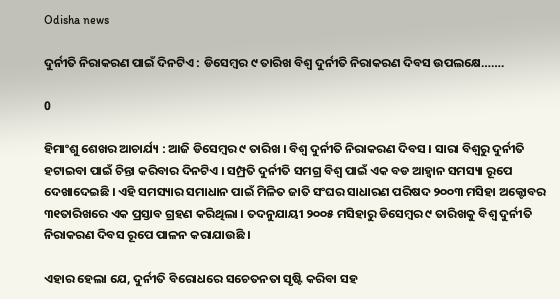Odisha news

ଦୁର୍ନୀତି ନିରାକରଣ ପାଇଁ ଦିନଟିଏ : ଡିସେମ୍ବର ୯ ତାରିଖ ବିଶ୍ୱ ଦୁର୍ନୀତି ନିରାକରଣ ଦିବସ ଉପଲକ୍ଷେ…….

0

ହିମାଂଶୁ ଶେଖର ଆଚାର୍ଯ୍ୟ : ଆଜି ଡିସେମ୍ବର ୯ ତାରିଖ । ବିଶ୍ୱ ଦୁର୍ନୀତି ନିରାକରଣ ଦିବସ । ସାରା ବିଶ୍ୱରୁ ଦୁର୍ନୀତି ହଟାଇବା ପାଇଁ ଚିନ୍ତା କରିବାର ଦିନଟିଏ । ସମ୍ପ୍ରତି ଦୁର୍ନୀତି ସମଗ୍ର ବିଶ୍ୱ ପାଇଁ ଏକ ବଡ ଆହ୍ୱାନ ସମସ୍ୟା ରୂପେ ଦେଖାଦେଇଛି । ଏହି ସମସ୍ୟାର ସମାଧାନ ପାଇଁ ମିଳିତ ଜାତି ସଂଘର ସାଧାରଣ ପରିଷଦ ୨୦୦୩ ମସିହା ଅକ୍ଟୋବର ୩୧ତାରିଖରେ ଏକ ପ୍ରସ୍ତାବ ଗ୍ରହଣ କରିଥିଲା । ତଦନୁଯାୟୀ ୨୦୦୫ ମସିହାରୁ ଡିସେମ୍ବର ୯ ତାରିଖକୁ ବିଶ୍ୱ ଦୁର୍ନୀତି ନିରାକରଣ ଦିବସ ରୂପେ ପାଳନ କରାଯାଉଛି ।

ଏହାର ହେଲା ଯେ, ଦୁର୍ନୀତି ବିରୋଧରେ ସଚେତନତା ସୃଷ୍ଟି କରିବା ସହ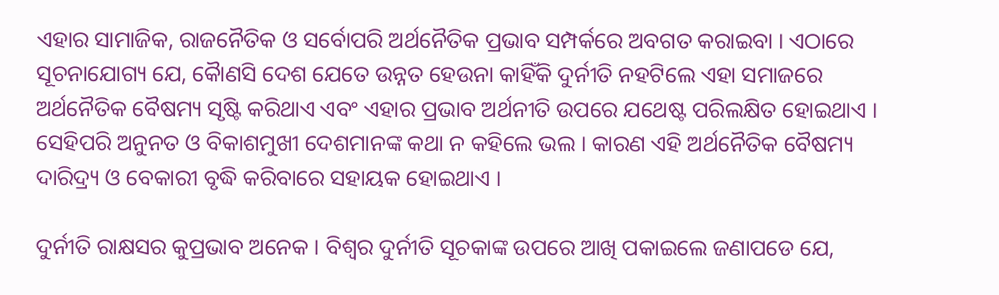ଏହାର ସାମାଜିକ, ରାଜନୈତିକ ଓ ସର୍ବୋପରି ଅର୍ଥନୈତିକ ପ୍ରଭାବ ସମ୍ପର୍କରେ ଅବଗତ କରାଇବା । ଏଠାରେ ସୂଚନାଯୋଗ୍ୟ ଯେ, କୈାଣସି ଦେଶ ଯେତେ ଉନ୍ନତ ହେଉନା କାହିଁକି ଦୁର୍ନୀତି ନହଟିଲେ ଏହା ସମାଜରେ ଅର୍ଥନୈତିକ ବୈଷମ୍ୟ ସୃଷ୍ଟି କରିଥାଏ ଏବଂ ଏହାର ପ୍ରଭାବ ଅର୍ଥନୀତି ଉପରେ ଯଥେଷ୍ଟ ପରିଲକ୍ଷିତ ହୋଇଥାଏ । ସେହିପରି ଅନୁନତ ଓ ବିକାଶମୁଖୀ ଦେଶମାନଙ୍କ କଥା ନ କହିଲେ ଭଲ । କାରଣ ଏହି ଅର୍ଥନୈତିକ ବୈଷମ୍ୟ ଦାରିଦ୍ର୍ୟ ଓ ବେକାରୀ ବୃଦ୍ଧି କରିବାରେ ସହାୟକ ହୋଇଥାଏ ।

ଦୁର୍ନୀତି ରାକ୍ଷସର କୁପ୍ରଭାବ ଅନେକ । ବିଶ୍ୱର ଦୁର୍ନୀତି ସୂଚକାଙ୍କ ଉପରେ ଆଖି ପକାଇଲେ ଜଣାପଡେ ଯେ,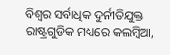ବିଶ୍ୱର ସର୍ବାଧିକ ଦୁର୍ନୀତିଯୁକ୍ତ ରାଷ୍ଟ୍ରଗୁଡିକ ମଧ୍ୟରେ କଲମ୍ବିଆ,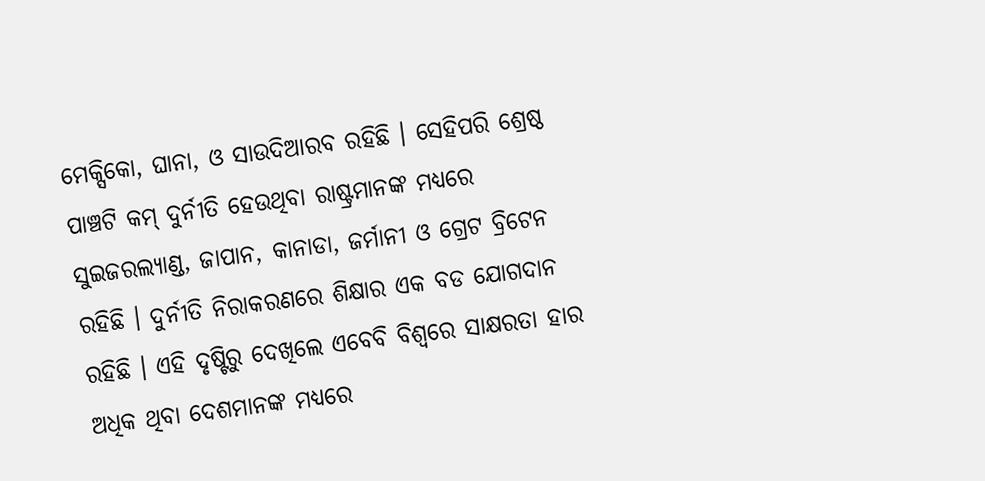ମେକ୍ସିକୋ, ଘାନା, ଓ ସାଉଦିଆରବ ରହିଛି । ସେହିପରି ଶ୍ରେଷ୍ଠ ପାଞ୍ଚଟି କମ୍ ଦୁର୍ନୀତି ହେଉଥିବା ରାଷ୍ଟ୍ରମାନଙ୍କ ମଧ୍ୟରେ ସୁଇଜରଲ୍ୟାଣ୍ଡ, ଜାପାନ, କାନାଡା, ଜର୍ମାନୀ ଓ ଗ୍ରେଟ ବ୍ରିଟେନ ରହିଛି । ଦୁର୍ନୀତି ନିରାକରଣରେ ଶିକ୍ଷାର ଏକ ବଡ ଯୋଗଦାନ ରହିଛି । ଏହି ଦୃଷ୍ଟିରୁ ଦେଖିଲେ ଏବେବି ବିଶ୍ୱରେ ସାକ୍ଷରତା ହାର ଅଧିକ ଥିବା ଦେଶମାନଙ୍କ ମଧ୍ୟରେ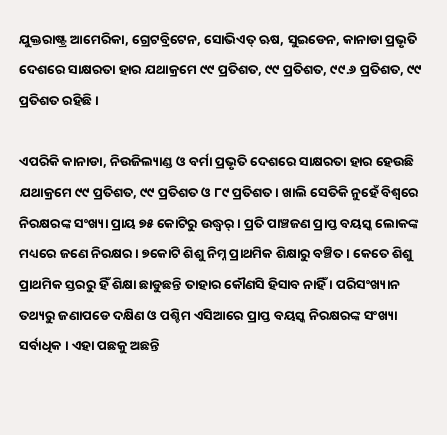ଯୁକ୍ତରାଷ୍ଟ୍ର ଆମେରିକା, ଗ୍ରେଟବ୍ରିଟେନ, ସୋଭିଏତ୍ ଋଷ, ସୁଇଡେନ, କାନାଡା ପ୍ରଭୃତି ଦେଶରେ ସାକ୍ଷରତା ହାର ଯଥାକ୍ରମେ ୯୯ ପ୍ରତିଶତ, ୯୯ ପ୍ରତିଶତ, ୯୯.୬ ପ୍ରତିଶତ, ୯୯ ପ୍ରତିଶତ ରହିଛି ।

ଏପରିକି କାନାଡା, ନିଉଜିଲ୍ୟାଣ୍ଡ ଓ ବର୍ମା ପ୍ରଭୃତି ଦେଶରେ ସାକ୍ଷରତା ହାର ହେଉଛି ଯଥାକ୍ରମେ ୯୯ ପ୍ରତିଶତ, ୯୯ ପ୍ରତିଶତ ଓ ୮୯ ପ୍ରତିଶତ । ଖାଲି ସେତିକି ନୁହେଁ ବିଶ୍ୱରେ ନିରକ୍ଷରଙ୍କ ସଂଖ୍ୟା ପ୍ରାୟ ୭୫ କୋଟିରୁ ଉଦ୍ଧ୍ୱର୍ । ପ୍ରତି ପାଞ୍ଚଜଣ ପ୍ରାପ୍ତ ବୟସ୍କ ଲୋକଙ୍କ ମଧ୍ୟରେ ଜଣେ ନିରକ୍ଷର । ୭କୋଟି ଶିଶୁ ନିମ୍ନ ପ୍ରାଥମିକ ଶିକ୍ଷାରୁ ବଞ୍ଚିତ । କେତେ ଶିଶୁ ପ୍ରାଥମିକ ସ୍ତରରୁ ହିଁ ଶିକ୍ଷା ଛାଡୁଛନ୍ତି ତାହାର କୌଣସି ହିସାବ ନାହିଁ । ପରିସଂଖ୍ୟାନ ତଥ୍ୟରୁ ଜଣାପଡେ ଦକ୍ଷିଣ ଓ ପଶ୍ଚିମ ଏସିଆରେ ପ୍ରାପ୍ତ ବୟସ୍କ ନିରକ୍ଷରଙ୍କ ସଂଖ୍ୟା ସର୍ବାଧିକ । ଏହା ପଛକୁ ଅଛନ୍ତି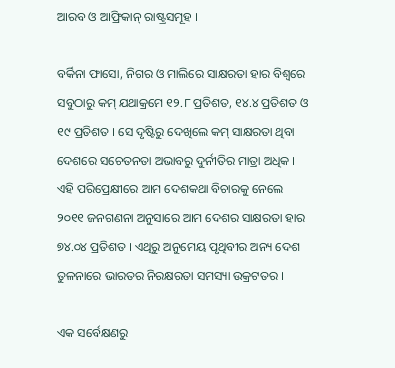ଆରବ ଓ ଆଫ୍ରିକାନ୍ ରାଷ୍ଟ୍ରସମୂହ ।

ବର୍କିନା ଫାସୋ, ନିଗର ଓ ମାଲିରେ ସାକ୍ଷରତା ହାର ବିଶ୍ୱରେ ସବୁଠାରୁ କମ୍ ଯଥାକ୍ରମେ ୧୨.୮ ପ୍ରତିଶତ, ୧୪.୪ ପ୍ରତିଶତ ଓ ୧୯ ପ୍ରତିଶତ । ସେ ଦୃଷ୍ଟିରୁ ଦେଖିଲେ କମ୍ ସାକ୍ଷରତା ଥିବା ଦେଶରେ ସଚେତନତା ଅଭାବରୁ ଦୁର୍ନୀତିର ମାତ୍ରା ଅଧିକ । ଏହି ପରିପ୍ରେକ୍ଷୀରେ ଆମ ଦେଶକଥା ବିଚାରକୁ ନେଲେ ୨୦୧୧ ଜନଗଣନା ଅନୁସାରେ ଆମ ଦେଶର ସାକ୍ଷରତା ହାର ୭୪.୦୪ ପ୍ରତିଶତ । ଏଥିରୁ ଅନୁମେୟ ପୃଥିବୀର ଅନ୍ୟ ଦେଶ ତୁଳନାରେ ଭାରତର ନିରକ୍ଷରତା ସମସ୍ୟା ଉକ୍ରଟତର ।

ଏକ ସର୍ବେକ୍ଷଣରୁ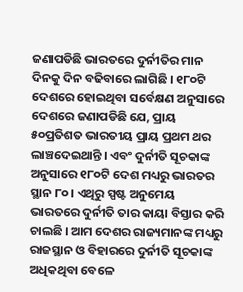ଜଣାପଡିଛି ଭାରତରେ ଦୁର୍ନୀତିର ମାନ ଦିନକୁ ଦିନ ବଢିବାରେ ଲାଗିଛି । ୧୮୦ଟି ଦେଶରେ ହୋଇଥିବା ସର୍ବେକ୍ଷଣ ଅନୁସାରେ ଦେଶରେ ଜଣାପଡିଛି ଯେ, ପ୍ରାୟ ୫୦ପ୍ରତିଶତ ଭାରତୀୟ ପ୍ରାୟ ପ୍ରଥମ ଥର ଲାଞ୍ଚଦେଇଥାନ୍ତି । ଏବଂ ଦୁର୍ନୀତି ସୂଚକାଙ୍କ ଅନୁସାରେ ୧୮୦ଟି ଦେଶ ମଧ୍ୟରୁ ଭାରତର ସ୍ଥାନ ୮୦ । ଏଥିରୁ ସ୍ପଷ୍ଟ ଅନୁମେୟ ଭାରତରେ ଦୁର୍ନୀତି ତାର କାୟା ବିସ୍ତାର କରି ଚାଲଛି । ଆମ ଦେଶର ରାଜ୍ୟମାନଙ୍କ ମଧ୍ୟରୁ ରାଜସ୍ଥାନ ଓ ବିହାରରେ ଦୁର୍ନୀତି ସୂଚକାଙ୍କ ଅଧିକଥିବା ବେଳେ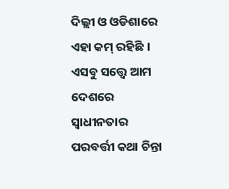ଦିଲ୍ଲୀ ଓ ଓଡିଶାରେ ଏହା କମ୍ ରହିଛି । ଏସବୁ ସତ୍ତ୍ୱେ ଆମ ଦେଶରେ ସ୍ୱାଧୀନତାର ପରବର୍ତ୍ତୀ କଥା ଚିନ୍ତା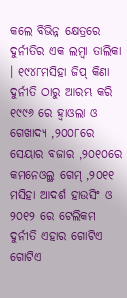କଲେ ବିଭିନ୍ନ କ୍ଷେତ୍ରରେ ଦୁର୍ନୀତିର ଏକ ଲମ୍ବା ତାଲିକା । ୧୯୪୮ମସିହା ଜିପ୍ କିଣା ଦୁର୍ନୀତି ଠାରୁ ଆରମ୍ଭ କରି ୧୯୯୬ ରେ ହ୍ୱାଓଲା ଓ ଗେଖାଦ୍ୟ ,୨୦୦୮ରେ ସେୟାର ବଜାର ,୨୦୧୦ରେ କମନେଓଲ୍ଥ ଗେମ୍ ,୨୦୧୧ ମସିହା ଆଦର୍ଶ ହାଉସିଂ ଓ ୨୦୧୨ ରେ ଟେଲିକମ ଦୁର୍ନୀତି ଏହାର ଗୋଟିଏ ଗୋଟିଏ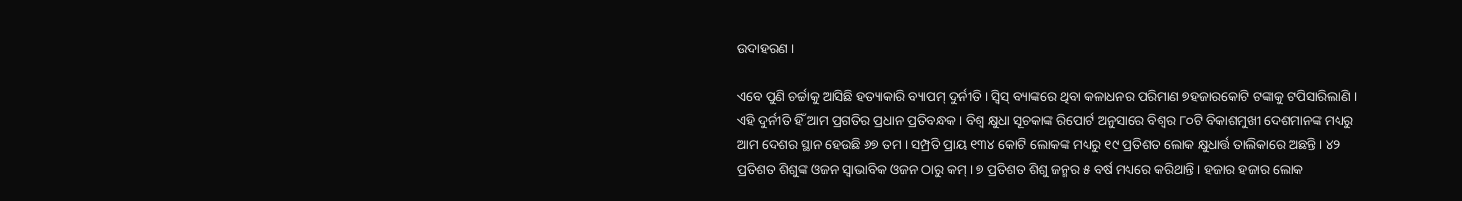ଉଦାହରଣ ।

ଏବେ ପୁଣି ଚର୍ଚ୍ଚାକୁ ଆସିଛି ହତ୍ୟାକାରି ବ୍ୟାପମ୍ ଦୁର୍ନୀତି । ସ୍ୱିସ୍ ବ୍ୟାଙ୍କରେ ଥିବା କଳାଧନର ପରିମାଣ ୭ହଜାରକୋଟି ଟଙ୍କାକୁ ଟପିସାରିଲାଣି । ଏହି ଦୁର୍ନୀତି ହିଁ ଆମ ପ୍ରଗତିର ପ୍ରଧାନ ପ୍ରତିବନ୍ଧକ । ବିଶ୍ୱ କ୍ଷୁଧା ସୂଚକାଙ୍କ ରିପୋର୍ଟ ଅନୁସାରେ ବିଶ୍ୱର ୮୦ଟି ବିକାଶମୁଖୀ ଦେଶମାନଙ୍କ ମଧ୍ୟରୁ ଆମ ଦେଶର ସ୍ଥାନ ହେଉଛି ୬୭ ତମ । ସମ୍ପ୍ରତି ପ୍ରାୟ ୧୩୪ କୋଟି ଲୋକଙ୍କ ମଧ୍ୟରୁ ୧୯ ପ୍ରତିଶତ ଲୋକ କ୍ଷୁଧାର୍ତ୍ତ ତାଲିକାରେ ଅଛନ୍ତି । ୪୨ ପ୍ରତିଶତ ଶିଶୁଙ୍କ ଓଜନ ସ୍ୱାଭାବିକ ଓଜନ ଠାରୁ କମ୍ । ୭ ପ୍ରତିଶତ ଶିଶୁ ଜନ୍ମର ୫ ବର୍ଷ ମଧ୍ୟରେ କରିଥାନ୍ତି । ହଜାର ହଜାର ଲୋକ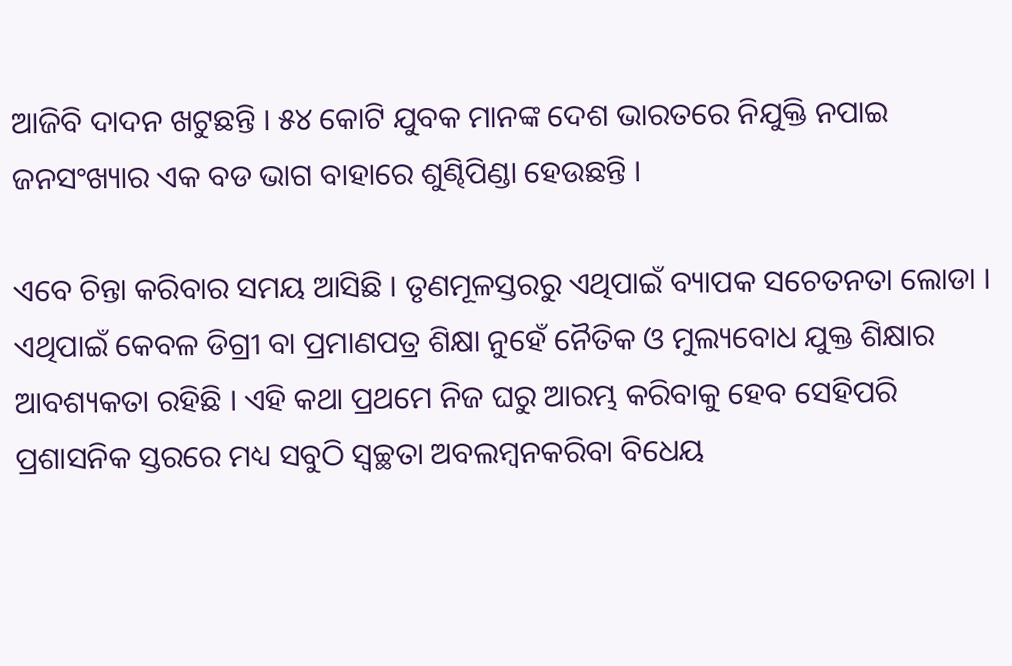ଆଜିବି ଦାଦନ ଖଟୁଛନ୍ତି । ୫୪ କୋଟି ଯୁବକ ମାନଙ୍କ ଦେଶ ଭାରତରେ ନିଯୁକ୍ତି ନପାଇ ଜନସଂଖ୍ୟାର ଏକ ବଡ ଭାଗ ବାହାରେ ଶୁଣ୍ଢିପିଣ୍ଡା ହେଉଛନ୍ତି ।

ଏବେ ଚିନ୍ତା କରିବାର ସମୟ ଆସିଛି । ତୃଣମୂଳସ୍ତରରୁ ଏଥିପାଇଁ ବ୍ୟାପକ ସଚେତନତା ଲୋଡା । ଏଥିପାଇଁ କେବଳ ଡିଗ୍ରୀ ବା ପ୍ରମାଣପତ୍ର ଶିକ୍ଷା ନୁହେଁ ନୈତିକ ଓ ମୁଲ୍ୟବୋଧ ଯୁକ୍ତ ଶିକ୍ଷାର ଆବଶ୍ୟକତା ରହିଛି । ଏହି କଥା ପ୍ରଥମେ ନିଜ ଘରୁ ଆରମ୍ଭ କରିବାକୁ ହେବ ସେହିପରି ପ୍ରଶାସନିକ ସ୍ତରରେ ମଧ୍ୟ ସବୁଠି ସ୍ୱଚ୍ଛତା ଅବଲମ୍ବନକରିବା ବିଧେୟ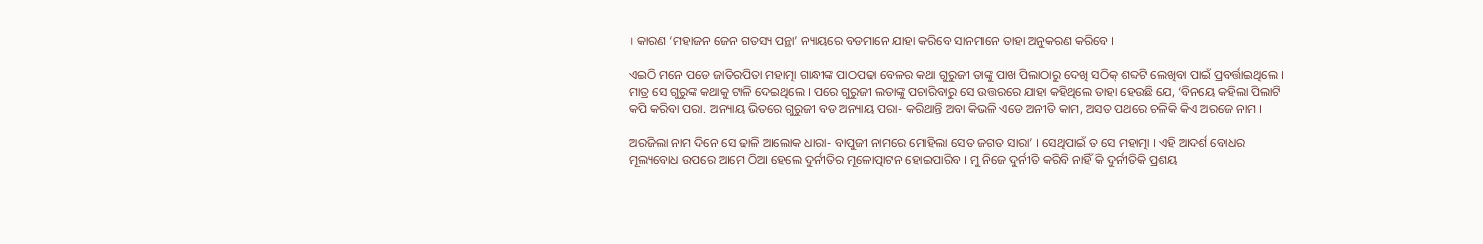। କାରଣ ‘ମହାଜନ ଜେନ ଗତସ୍ୟ ପନ୍ଥା’ ନ୍ୟାୟରେ ବଡମାନେ ଯାହା କରିବେ ସାନମାନେ ତାହା ଅନୁକରଣ କରିବେ ।

ଏଇଠି ମନେ ପଡେ ଜାତିରପିତା ମହାତ୍ମା ଗାନ୍ଧୀଙ୍କ ପାଠପଢା ବେଳର କଥା ଗୁରୁଜୀ ତାଙ୍କୁ ପାଖ ପିଲାଠାରୁ ଦେଖି ସଠିକ୍ ଶବ୍ଦଟି ଲେଖିବା ପାଇଁ ପ୍ରବର୍ତ୍ତାଇଥିଲେ । ମାତ୍ର ସେ ଗୁରୁଙ୍କ କଥାକୁ ଟାଳି ଦେଇଥିଲେ । ପରେ ଗୁରୁଜୀ ଲତାଙ୍କୁ ପଚାରିବାରୁ ସେ ଉତ୍ତରରେ ଯାହା କହିଥିଲେ ତାହା ହେଉଛି ଯେ, ‘ବିନୟେ କହିଲା ପିଲାଟି କପି କରିବା ପରା. ଅନ୍ୟାୟ ଭିତରେ ଗୁରୁଜୀ ବଡ ଅନ୍ୟାୟ ପରା- କରିଥାନ୍ତି ଅବା କିଭଳି ଏଡେ ଅନୀତି କାମ, ଅସତ ପଥରେ ଚଳିକି କିଏ ଅରଜେ ନାମ ।

ଅରଜିଲା ନାମ ଦିନେ ସେ ଢାଳି ଆଲୋକ ଧାରା- ବାପୁଜୀ ନାମରେ ମୋହିଲା ସେତ ଜଗତ ସାରା’ । ସେଥିପାଇଁ ତ ସେ ମହାତ୍ମା । ଏହି ଆଦର୍ଶ ବୋଧର ମୂଲ୍ୟବୋଧ ଉପରେ ଆମେ ଠିଆ ହେଲେ ଦୁର୍ନୀତିର ମୂଳୋତ୍ପାଟନ ହୋଇପାରିବ । ମୁ ନିଜେ ଦୁର୍ନୀତି କରିବି ନାହିଁ କି ଦୁର୍ନୀତିକି ପ୍ରଶୟ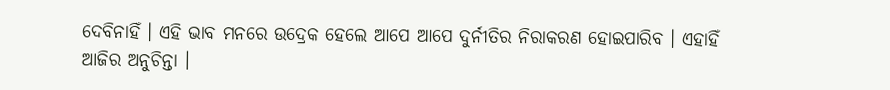ଦେବିନାହିଁ । ଏହି ଭାବ ମନରେ ଉଦ୍ରେକ ହେଲେ ଆପେ ଆପେ ଦୁର୍ନୀତିର ନିରାକରଣ ହୋଇପାରିବ । ଏହାହିଁ ଆଜିର ଅନୁଚିନ୍ତା ।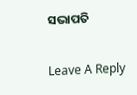ସଭାପତି

Leave A Reply